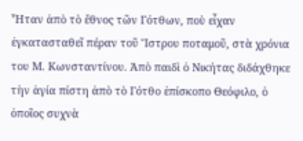Ἦταν ἀπὸ τὸ ἔθνος τῶν Γότθων, ποὺ εἶχαν ἐγκατασταθεῖ πέραν τοῦ Ἴστρου ποταμοῦ, στὰ χρόνια του Μ. Κωνσταντίνου. Ἀπὸ παιδὶ ὁ Νικήτας διδάχθηκε τὴν ἁγία πίστη ἀπὸ τὸ Γότθο ἐπίσκοπο Θεόφιλο, ὁ ὁποῖος συχνὰ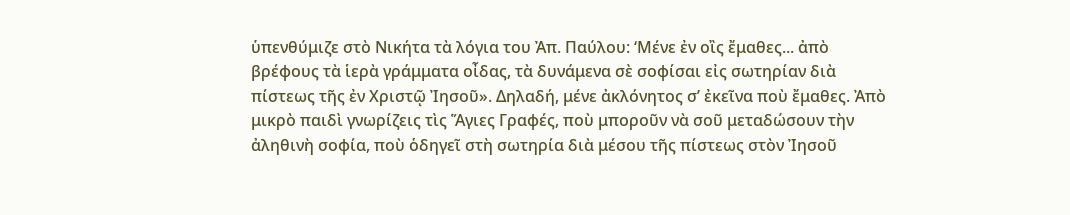ὑπενθύμιζε στὸ Νικήτα τὰ λόγια του Ἀπ. Παύλου: ‘Μένε ἐν οἲς ἔμαθες... ἀπὸ βρέφους τὰ ἱερὰ γράμματα οἶδας, τὰ δυνάμενα σὲ σοφίσαι εἰς σωτηρίαν διὰ πίστεως τῆς ἐν Χριστῷ Ἰησοῦ». Δηλαδή, μένε ἀκλόνητος σ’ ἐκεῖνα ποὺ ἔμαθες. Ἀπὸ μικρὸ παιδὶ γνωρίζεις τὶς Ἅγιες Γραφές, ποὺ μποροῦν νὰ σοῦ μεταδώσουν τὴν ἀληθινὴ σοφία, ποὺ ὁδηγεῖ στὴ σωτηρία διὰ μέσου τῆς πίστεως στὸν Ἰησοῦ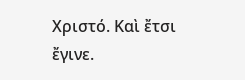Χριστό. Καὶ ἔτσι ἔγινε.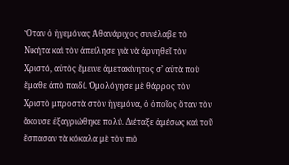Ὅταν ὁ ἡγεμόνας Ἀθανάριχος συνέλαβε τὸ Νικήτα καὶ τὸν ἀπείλησε γιὰ νὰ ἀρνηθεῖ τὸν Χριστό, αὐτὸς ἔμεινε ἀμετακίνητος σ’ αὐτὰ ποὺ ἔμαθε ἀπὸ παιδί. Ὁμολόγησε μὲ θάρρος τὸν Χριστὸ μπροστὰ στὸν ἡγεμόνα, ὁ ὁποῖος ὅταν τὸν ἄκουσε ἐξαγριώθηκε πολύ. Διέταξε ἀμέσως καὶ τοῦ ἔσπασαν τὰ κόκαλα μὲ τὸν πιὸ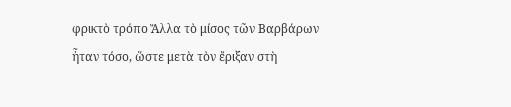φρικτὸ τρόπο Ἄλλα τὸ μίσος τῶν Βαρβάρων ἦταν τόσο, ὥστε μετὰ τὸν ἔριξαν στὴ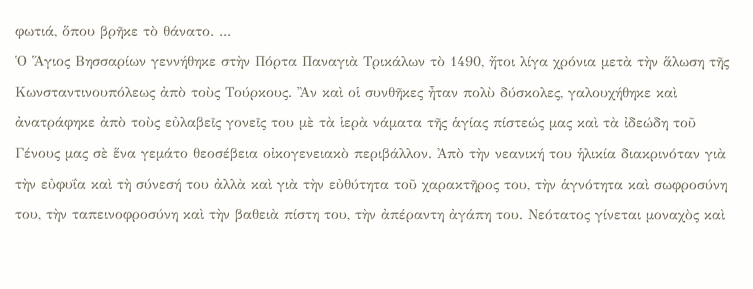φωτιά, ὅπου βρῆκε τὸ θάνατο. ...
Ὁ Ἅγιος Βησσαρίων γεννήθηκε στὴν Πόρτα Παναγιὰ Τρικάλων τὸ 1490, ἤτοι λίγα χρόνια μετὰ τὴν ἅλωση τῆς Κωνσταντινουπόλεως ἀπὸ τοὺς Τούρκους. Ἂν καὶ οἱ συνθῆκες ἦταν πολὺ δύσκολες, γαλουχήθηκε καὶ ἀνατράφηκε ἀπὸ τοὺς εὐλαβεῖς γονεῖς του μὲ τὰ ἱερὰ νάματα τῆς ἁγίας πίστεώς μας καὶ τὰ ἰδεώδη τοῦ Γένους μας σὲ ἕνα γεμάτο θεοσέβεια οἰκογενειακὸ περιβάλλον. Ἀπὸ τὴν νεανική του ἡλικία διακρινόταν γιὰ τὴν εὐφυΐα καὶ τὴ σύνεσή του ἀλλὰ καὶ γιὰ τὴν εὐθύτητα τοῦ χαρακτῆρος του, τὴν ἁγνότητα καὶ σωφροσύνη του, τὴν ταπεινοφροσύνη καὶ τὴν βαθειὰ πίστη του, τὴν ἀπέραντη ἀγάπη του. Νεότατος γίνεται μοναχὸς καὶ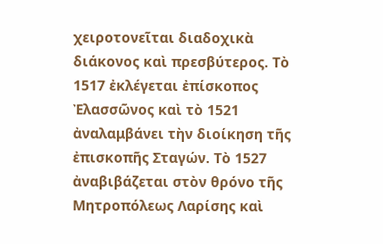χειροτονεῖται διαδοχικὰ διάκονος καὶ πρεσβύτερος. Τὸ 1517 ἐκλέγεται ἐπίσκοπος Ἐλασσῶνος καὶ τὸ 1521 ἀναλαμβάνει τὴν διοίκηση τῆς ἐπισκοπῆς Σταγών. Τὸ 1527 ἀναβιβάζεται στὸν θρόνο τῆς Μητροπόλεως Λαρίσης καὶ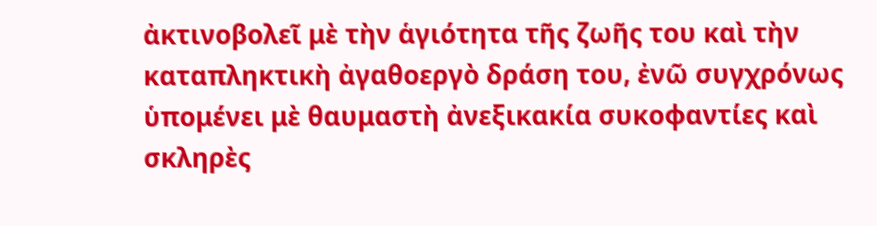ἀκτινοβολεῖ μὲ τὴν ἁγιότητα τῆς ζωῆς του καὶ τὴν καταπληκτικὴ ἀγαθοεργὸ δράση του, ἐνῶ συγχρόνως ὑπομένει μὲ θαυμαστὴ ἀνεξικακία συκοφαντίες καὶ σκληρὲς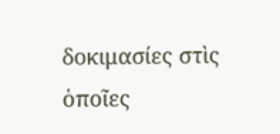δοκιμασίες στὶς ὁποῖες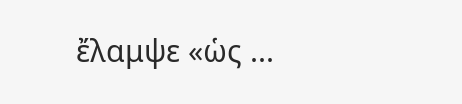ἔλαμψε «ὡς ...